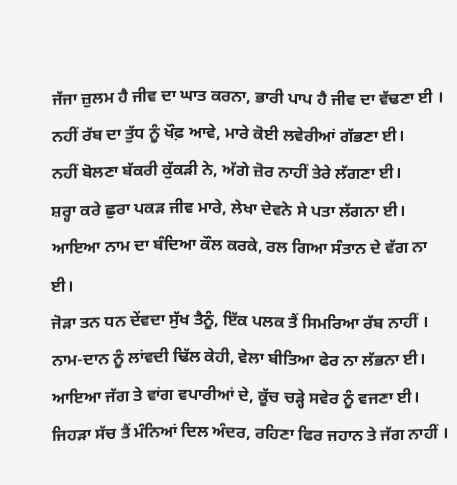ਜੱਜਾ ਜ਼ੁਲਮ ਹੈ ਜੀਵ ਦਾ ਘਾਤ ਕਰਨਾ, ਭਾਰੀ ਪਾਪ ਹੈ ਜੀਵ ਦਾ ਵੱਢਣਾ ਈ ।
ਨਹੀਂ ਰੱਬ ਦਾ ਤੁੱਧ ਨੂੰ ਖੌਫ਼ ਆਵੇ, ਮਾਰੇ ਕੋਈ ਲਵੇਰੀਆਂ ਗੱਭਣਾ ਈ।
ਨਹੀਂ ਬੋਲਣਾ ਬੱਕਰੀ ਕੁੱਕੜੀ ਨੇ, ਅੱਗੇ ਜ਼ੋਰ ਨਾਹੀਂ ਤੇਰੇ ਲੱਗਣਾ ਈ।
ਸ਼ਰ੍ਹਾ ਕਰੇ ਛੁਰਾ ਪਕੜ ਜੀਵ ਮਾਰੇ, ਲੇਖਾ ਦੇਵਨੇ ਸੇ ਪਤਾ ਲੱਗਨਾ ਈ।
ਆਇਆ ਨਾਮ ਦਾ ਬੰਦਿਆ ਕੌਲ ਕਰਕੇ, ਰਲ ਗਿਆ ਸੰਤਾਨ ਦੇ ਵੱਗ ਨਾ ਈ।
ਜੋੜਾ ਤਨ ਧਨ ਦੇਂਵਦਾ ਸੁੱਖ ਤੈਨੂੰ, ਇੱਕ ਪਲਕ ਤੈਂ ਸਿਮਰਿਆ ਰੱਬ ਨਾਹੀਂ ।
ਨਾਮ-ਦਾਨ ਨੂੰ ਲਾਂਵਦੀ ਢਿੱਲ ਕੇਹੀ, ਵੇਲਾ ਬੀਤਿਆ ਫੇਰ ਨਾ ਲੱਭਨਾ ਈ।
ਆਇਆ ਜੱਗ ਤੇ ਵਾਂਗ ਵਪਾਰੀਆਂ ਦੇ, ਕੂੱਚ ਚੜ੍ਹੇ ਸਵੇਰ ਨੂੰ ਵਜਣਾ ਈ।
ਜਿਹੜਾ ਸੱਚ ਤੈਂ ਮੰਨਿਆਂ ਦਿਲ ਅੰਦਰ, ਰਹਿਣਾ ਫਿਰ ਜਹਾਨ ਤੇ ਜੱਗ ਨਾਹੀਂ ।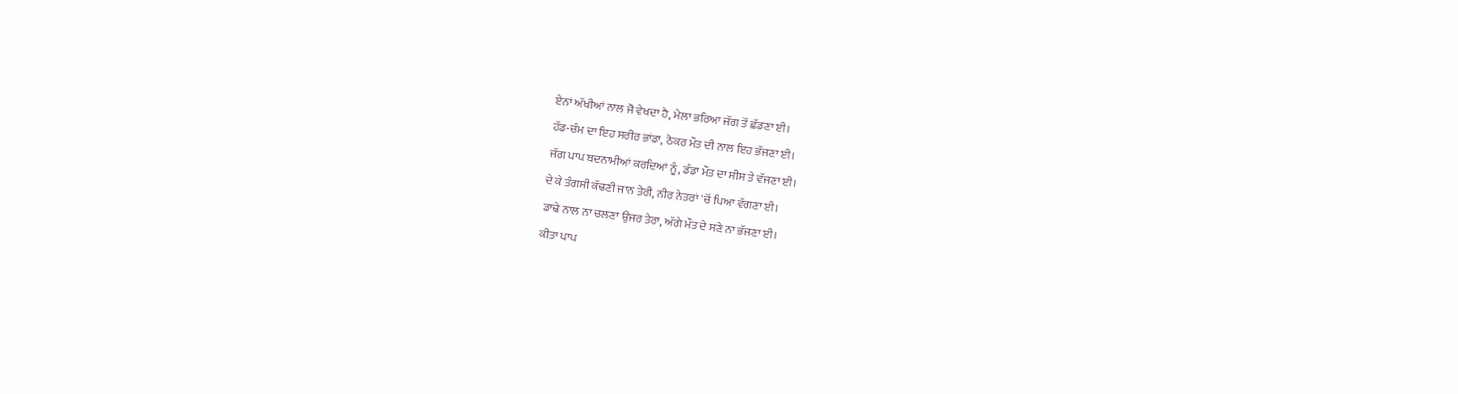ਏਨਾਂ ਅੱਖੀਆਂ ਨਾਲ ਜੋ ਵੇਖਦਾ ਹੈ, ਮੇਲਾ ਭਰਿਆ ਜੱਗ ਤੋਂ ਛੱਡਣਾ ਈ।
ਹੱਡ-ਚੰਮ ਦਾ ਇਹ ਸਰੀਰ ਭਾਂਡਾ, ਠੋਕਰ ਮੌਤ ਦੀ ਨਾਲ ਇਹ ਭੱਜਣਾ ਈ।
ਜੱਗ ਪਾਪ ਬਦਨਾਮੀਆਂ ਕਰਦਿਆਂ ਨੂੰ, ਡੰਡਾ ਮੌਤ ਦਾ ਸੀਸ ਤੇ ਵੱਜਣਾ ਈ।
ਦੇ ਕੇ ਤੰਗਸੀ ਕੱਢਣੀ ਜਾਨ ਤੇਰੀ, ਨੀਰ ਨੇਤਰਾਂ 'ਚੋਂ ਪਿਆ ਵੱਗਣਾ ਈ।
ਡਾਢੇ ਨਾਲ ਨਾ ਚਲਣਾ ਉਜਰ ਤੇਰਾ, ਅੱਗੇ ਮੌਤ ਦੇ ਸਣੇ ਨਾ ਭੱਜਣਾ ਈ।
ਕੀਤਾ ਪਾਪ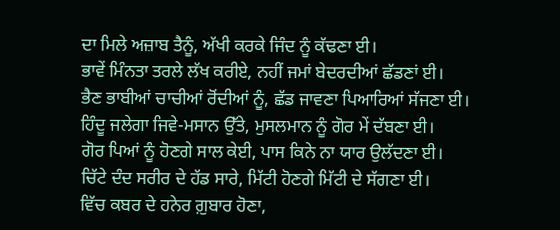ਦਾ ਮਿਲੇ ਅਜ਼ਾਬ ਤੈਨੂੰ, ਅੱਖੀ ਕਰਕੇ ਜਿੰਦ ਨੂੰ ਕੱਢਣਾ ਈ।
ਭਾਵੇਂ ਮਿੰਨਤਾ ਤਰਲੇ ਲੱਖ ਕਰੀਏ, ਨਹੀਂ ਜਮਾਂ ਬੇਦਰਦੀਆਂ ਛੱਡਣਾਂ ਈ।
ਭੈਣ ਭਾਬੀਆਂ ਚਾਚੀਆਂ ਰੋਂਦੀਆਂ ਨੂੰ, ਛੱਡ ਜਾਵਣਾ ਪਿਆਰਿਆਂ ਸੱਜਣਾ ਈ।
ਹਿੰਦੂ ਜਲੇਗਾ ਜਿਵੇ-ਮਸਾਨ ਉੱਤੇ, ਮੁਸਲਮਾਨ ਨੂੰ ਗੋਰ ਮੇਂ ਦੱਬਣਾ ਈ।
ਗੋਰ ਪਿਆਂ ਨੂੰ ਹੋਣਗੇ ਸਾਲ ਕੇਈ, ਪਾਸ ਕਿਨੇ ਨਾ ਯਾਰ ਉਲੱਦਣਾ ਈ।
ਚਿੱਟੇ ਦੰਦ ਸਰੀਰ ਦੇ ਹੱਡ ਸਾਰੇ, ਮਿੱਟੀ ਹੋਣਗੇ ਮਿੱਟੀ ਦੇ ਸੱਗਣਾ ਈ।
ਵਿੱਚ ਕਬਰ ਦੇ ਹਨੇਰ ਗ਼ੁਬਾਰ ਹੋਣਾ,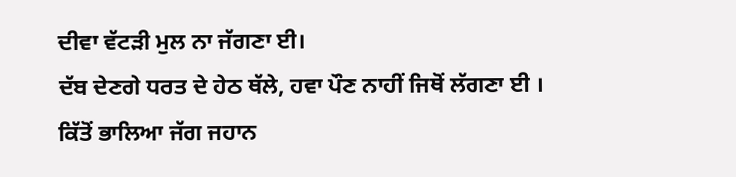ਦੀਵਾ ਵੱਟੜੀ ਮੁਲ ਨਾ ਜੱਗਣਾ ਈ।
ਦੱਬ ਦੇਣਗੇ ਧਰਤ ਦੇ ਹੇਠ ਥੱਲੇ, ਹਵਾ ਪੌਣ ਨਾਹੀਂ ਜਿਥੋਂ ਲੱਗਣਾ ਈ ।
ਕਿੱਤੋਂ ਭਾਲਿਆ ਜੱਗ ਜਹਾਨ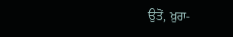ਉਤੋਂ, ਖ਼ੁਰਾ-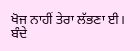ਖੋਜ ਨਾਹੀਂ ਤੇਰਾ ਲੱਭਣਾ ਈ।
ਬੰਦੇ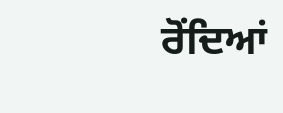ਰੋਂਦਿਆਂ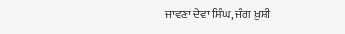ਜਾਵਣਾ ਦੇਵਾ ਸਿੰਘ, ਜੰਗ ਖ਼ੁਸ਼ੀ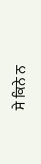ਸੇ ਕਿਨੇ ਨ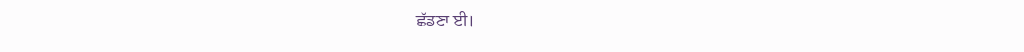ਛੱਡਣਾ ਈ।